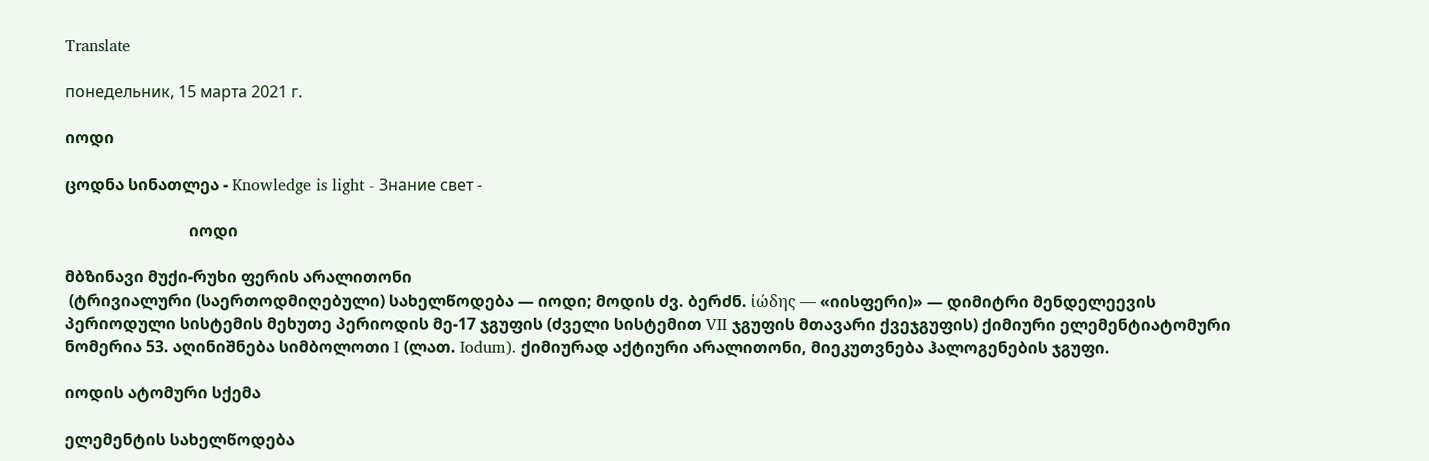Translate

понедельник, 15 марта 2021 г.

იოდი

ცოდნა სინათლეა - Knowledge is light - Знание свет -

                               იოდი

მბზინავი მუქი-რუხი ფერის არალითონი
 (ტრივიალური (საერთოდმიღებული) სახელწოდება — იოდი; მოდის ძვ. ბერძნ. ἰώδης — «იისფერი)» — დიმიტრი მენდელეევის პერიოდული სისტემის მეხუთე პერიოდის მე-17 ჯგუფის (ძველი სისტემით VII ჯგუფის მთავარი ქვეჯგუფის) ქიმიური ელემენტიატომური ნომერია 53. აღინიშნება სიმბოლოთი I (ლათ. Iodum). ქიმიურად აქტიური არალითონი, მიეკუთვნება ჰალოგენების ჯგუფი.

იოდის ატომური სქემა

ელემენტის სახელწოდება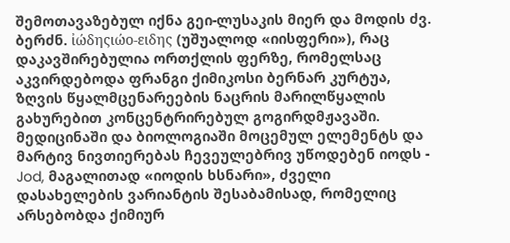შემოთავაზებულ იქნა გეი-ლუსაკის მიერ და მოდის ძვ. ბერძნ. ἰώδηςιώο-ειδης (უშუალოდ «იისფერი»), რაც დაკავშირებულია ორთქლის ფერზე, რომელსაც აკვირდებოდა ფრანგი ქიმიკოსი ბერნარ კურტუა, ზღვის წყალმცენარეების ნაცრის მარილწყალის გახურებით კონცენტრირებულ გოგირდმჟავაში. მედიცინაში და ბიოლოგიაში მოცემულ ელემენტს და მარტივ ნივთიერებას ჩევეულებრივ უწოდებენ იოდს - Jod, მაგალითად «იოდის ხსნარი», ძველი დასახელების ვარიანტის შესაბამისად, რომელიც არსებობდა ქიმიურ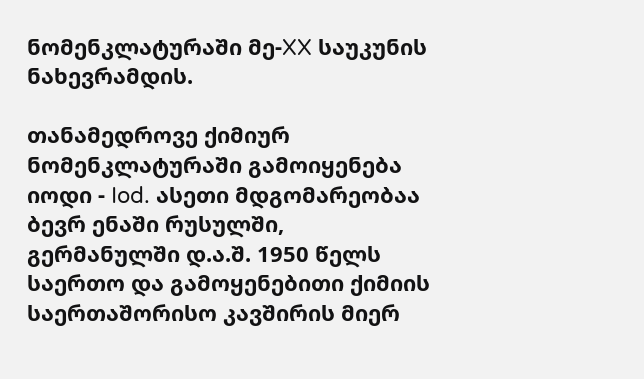ნომენკლატურაში მე-XX საუკუნის ნახევრამდის.

თანამედროვე ქიმიურ ნომენკლატურაში გამოიყენება იოდი - Iod. ასეთი მდგომარეობაა ბევრ ენაში რუსულში, გერმანულში დ.ა.შ. 1950 წელს საერთო და გამოყენებითი ქიმიის საერთაშორისო კავშირის მიერ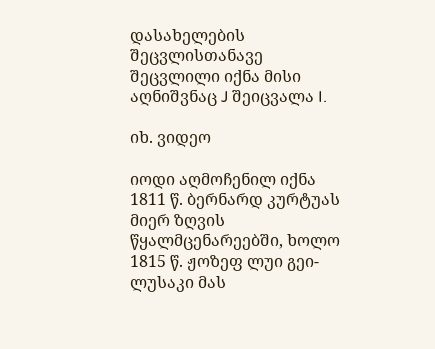დასახელების შეცვლისთანავე შეცვლილი იქნა მისი აღნიშვნაც J შეიცვალა I.

იხ. ვიდეო

იოდი აღმოჩენილ იქნა 1811 წ. ბერნარდ კურტუას მიერ ზღვის წყალმცენარეებში, ხოლო 1815 წ. ჟოზეფ ლუი გეი-ლუსაკი მას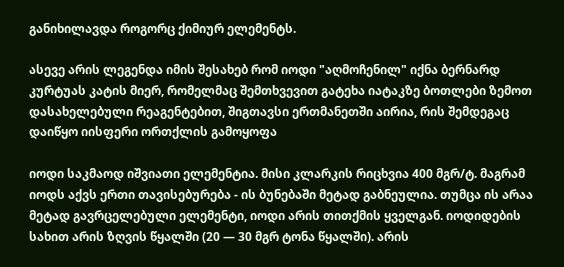განიხილავდა როგორც ქიმიურ ელემენტს.

ასევე არის ლეგენდა იმის შესახებ რომ იოდი "აღმოჩენილ" იქნა ბერნარდ კურტუას კატის მიერ, რომელმაც შემთხვევით გატეხა იატაკზე ბოთლები ზემოთ დასახელებული რეაგენტებით, შიგთავსი ერთმანეთში აირია, რის შემდეგაც დაიწყო იისფერი ორთქლის გამოყოფა

იოდი საკმაოდ იშვიათი ელემენტია. მისი კლარკის რიცხვია 400 მგრ/ტ. მაგრამ იოდს აქვს ერთი თავისებურება - ის ბუნებაში მეტად გაბნეულია. თუმცა ის არაა მეტად გავრცელებული ელემენტი, იოდი არის თითქმის ყველგან. იოდიდების სახით არის ზღვის წყალში (20 — 30 მგრ ტონა წყალში). არის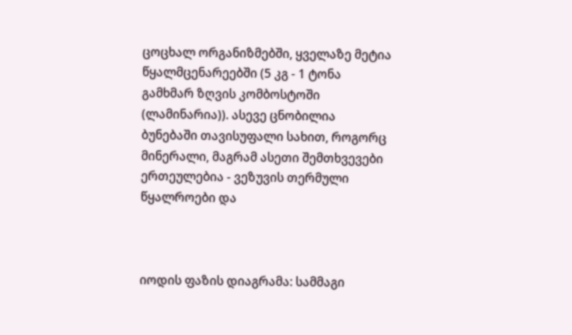ცოცხალ ორგანიზმებში, ყველაზე მეტია წყალმცენარეებში (5 კგ - 1 ტონა გამხმარ ზღვის კომბოსტოში (ლამინარია)). ასევე ცნობილია ბუნებაში თავისუფალი სახით, როგორც მინერალი, მაგრამ ასეთი შემთხვევები ერთეულებია - ვეზუვის თერმული წყალროები და



იოდის ფაზის დიაგრამა: სამმაგი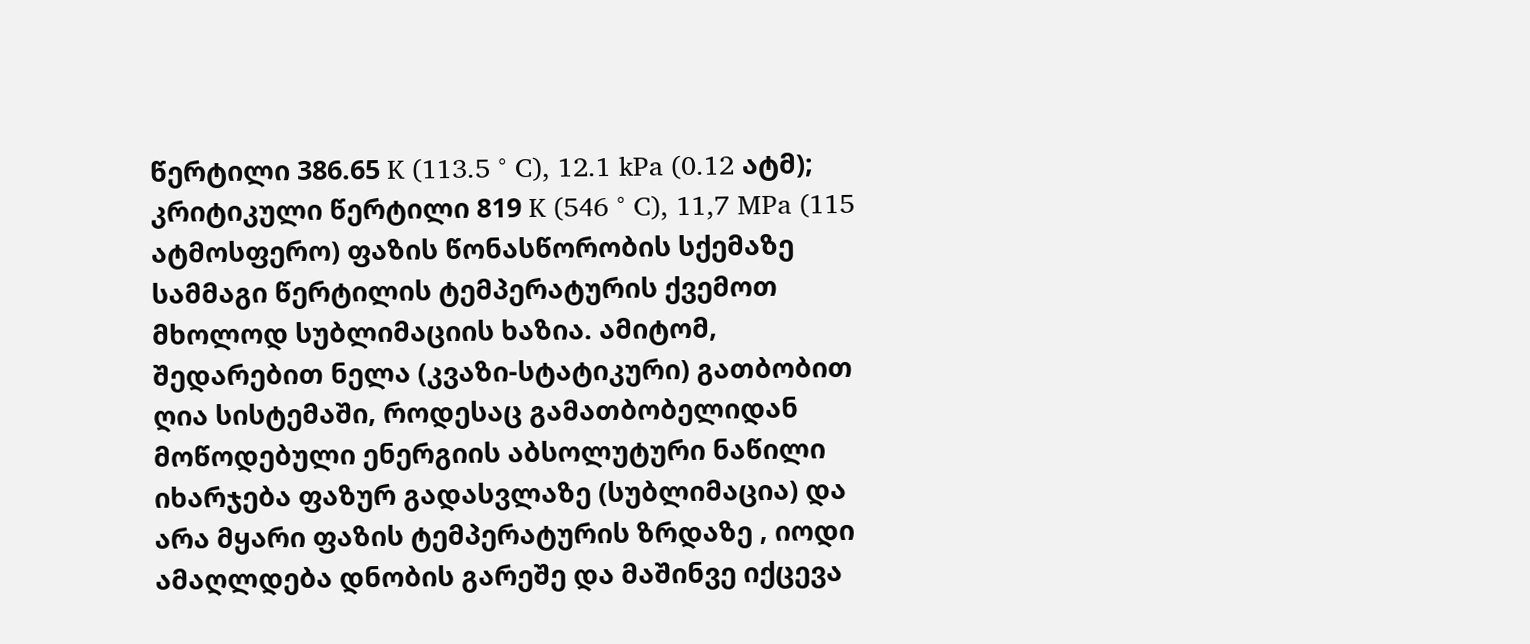წერტილი 386.65 K (113.5 ° C), 12.1 kPa (0.12 ატმ); კრიტიკული წერტილი 819 K (546 ° C), 11,7 MPa (115 ატმოსფერო) ფაზის წონასწორობის სქემაზე სამმაგი წერტილის ტემპერატურის ქვემოთ მხოლოდ სუბლიმაციის ხაზია. ამიტომ, შედარებით ნელა (კვაზი-სტატიკური) გათბობით ღია სისტემაში, როდესაც გამათბობელიდან მოწოდებული ენერგიის აბსოლუტური ნაწილი იხარჯება ფაზურ გადასვლაზე (სუბლიმაცია) და არა მყარი ფაზის ტემპერატურის ზრდაზე , იოდი ამაღლდება დნობის გარეშე და მაშინვე იქცევა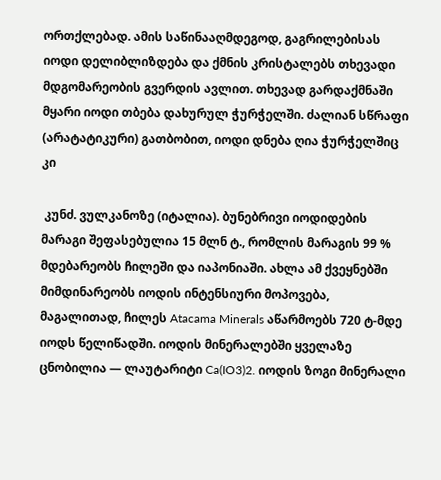ორთქლებად. ამის საწინააღმდეგოდ, გაგრილებისას იოდი დელიბლიზდება და ქმნის კრისტალებს თხევადი მდგომარეობის გვერდის ავლით. თხევად გარდაქმნაში მყარი იოდი თბება დახურულ ჭურჭელში. ძალიან სწრაფი (არატატიკური) გათბობით, იოდი დნება ღია ჭურჭელშიც კი

 კუნძ. ვულკანოზე (იტალია). ბუნებრივი იოდიდების მარაგი შეფასებულია 15 მლნ ტ., რომლის მარაგის 99 % მდებარეობს ჩილეში და იაპონიაში. ახლა ამ ქვეყნებში მიმდინარეობს იოდის ინტენსიური მოპოვება, მაგალითად, ჩილეს Atacama Minerals აწარმოებს 720 ტ-მდე იოდს წელიწადში. იოდის მინერალებში ყველაზე ცნობილია — ლაუტარიტი Ca(IO3)2. იოდის ზოგი მინერალი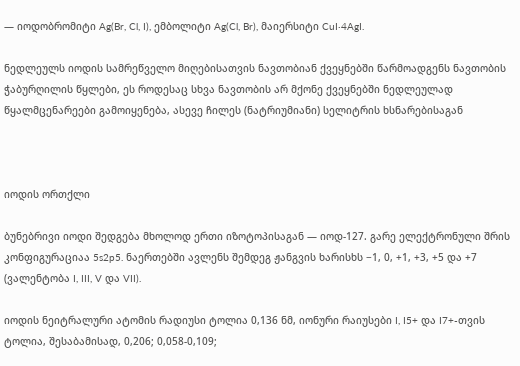— იოდობრომიტი Ag(Br, Cl, I), ემბოლიტი Ag(Cl, Br), მაიერსიტი CuI·4AgI.

ნედლეულს იოდის სამრეწველო მიღებისათვის ნავთობიან ქვეყნებში წარმოადგენს ნავთობის ჭაბურღილის წყლები, ეს როდესაც სხვა ნავთობის არ მქონე ქვეყნებში ნედლეულად წყალმცენარეები გამოიყენება, ასევე ჩილეს (ნატრიუმიანი) სელიტრის ხსნარებისაგან



იოდის ორთქლი

ბუნებრივი იოდი შედგება მხოლოდ ერთი იზოტოპისაგან — იოდ-127. გარე ელექტრონული შრის კონფიგურაციაა 5s2p5. ნაერთებში ავლენს შემდეგ ჟანგვის ხარისხს −1, 0, +1, +3, +5 და +7 (ვალენტობა I, III, V და VII).

იოდის ნეიტრალური ატომის რადიუსი ტოლია 0,136 ნმ, იონური რაიუსები I, I5+ და I7+-თვის ტოლია, შესაბამისად, 0,206; 0,058-0,109;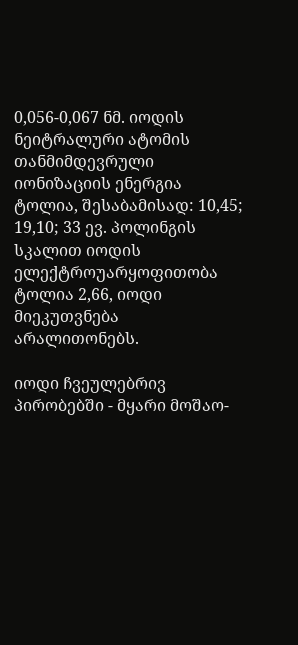0,056-0,067 ნმ. იოდის ნეიტრალური ატომის თანმიმდევრული იონიზაციის ენერგია ტოლია, შესაბამისად: 10,45; 19,10; 33 ევ. პოლინგის სკალით იოდის ელექტროუარყოფითობა ტოლია 2,66, იოდი მიეკუთვნება არალითონებს.

იოდი ჩვეულებრივ პირობებში - მყარი მოშაო-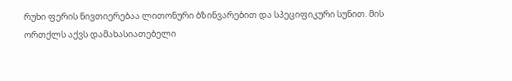რუხი ფერის ნივთიერებაა ლითონური ბზინვარებით და სპეციფიკური სუნით. მის ორთქლს აქვს დამახასიათებელი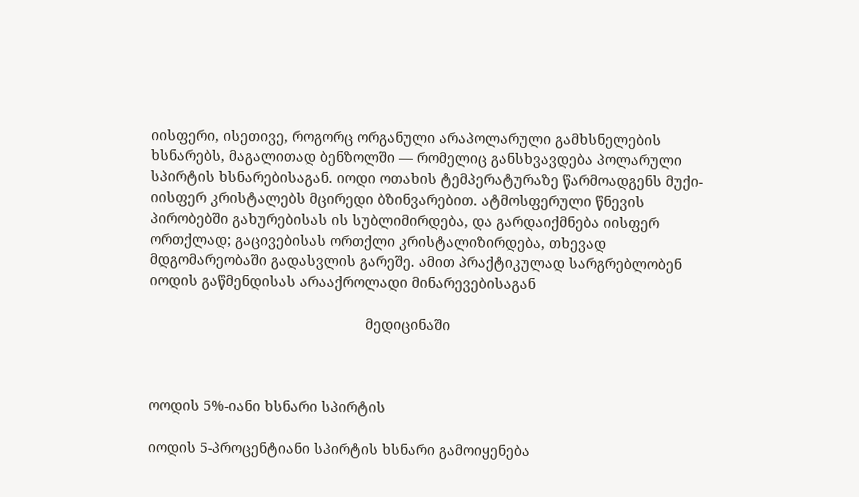იისფერი, ისეთივე, როგორც ორგანული არაპოლარული გამხსნელების ხსნარებს, მაგალითად ბენზოლში — რომელიც განსხვავდება პოლარული სპირტის ხსნარებისაგან. იოდი ოთახის ტემპერატურაზე წარმოადგენს მუქი-იისფერ კრისტალებს მცირედი ბზინვარებით. ატმოსფერული წნევის პირობებში გახურებისას ის სუბლიმირდება, და გარდაიქმნება იისფერ ორთქლად; გაცივებისას ორთქლი კრისტალიზირდება, თხევად მდგომარეობაში გადასვლის გარეშე. ამით პრაქტიკულად სარგრებლობენ იოდის გაწმენდისას არააქროლადი მინარევებისაგან

                                                      მედიცინაში



ოოდის 5%-იანი ხსნარი სპირტის

იოდის 5-პროცენტიანი სპირტის ხსნარი გამოიყენება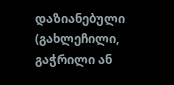დაზიანებული (გახლეჩილი, გაჭრილი ან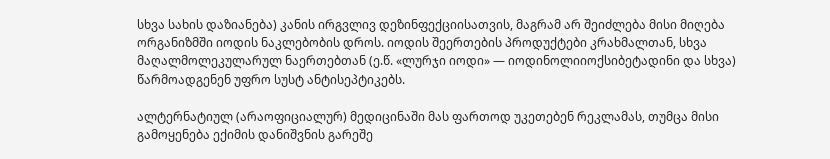სხვა სახის დაზიანება) კანის ირგვლივ დეზინფექციისათვის, მაგრამ არ შეიძლება მისი მიღება ორგანიზმში იოდის ნაკლებობის დროს. იოდის შეერთების პროდუქტები კრახმალთან, სხვა მაღალმოლეკულარულ ნაერთებთან (ე.წ. «ლურჯი იოდი» — იოდინოლიიოქსიბეტადინი და სხვა) წარმოადგენენ უფრო სუსტ ანტისეპტიკებს.

ალტერნატიულ (არაოფიციალურ) მედიცინაში მას ფართოდ უკეთებენ რეკლამას, თუმცა მისი გამოყენება ექიმის დანიშვნის გარეშე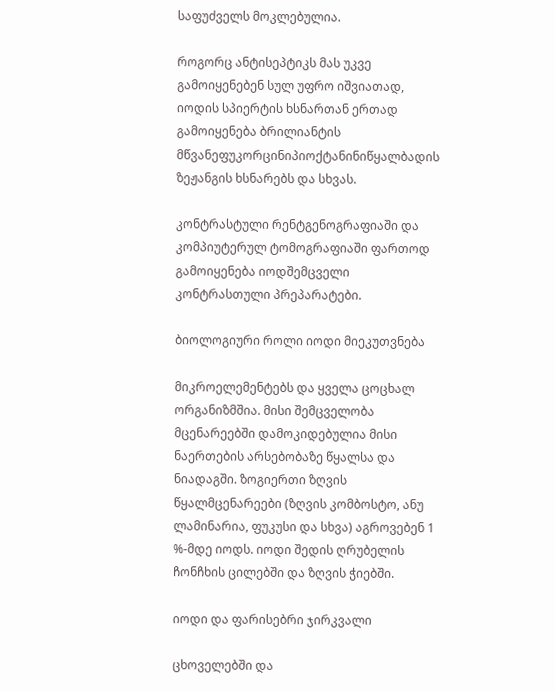საფუძველს მოკლებულია.

როგორც ანტისეპტიკს მას უკვე გამოიყენებენ სულ უფრო იშვიათად, იოდის სპიერტის ხსნართან ერთად გამოიყენება ბრილიანტის მწვანეფუკორცინიპიოქტანინიწყალბადის ზეჟანგის ხსნარებს და სხვას.

კონტრასტული რენტგენოგრაფიაში და კომპიუტერულ ტომოგრაფიაში ფართოდ გამოიყენება იოდშემცველი კონტრასთული პრეპარატები.

ბიოლოგიური როლი იოდი მიეკუთვნება

მიკროელემენტებს და ყველა ცოცხალ ორგანიზმშია. მისი შემცველობა მცენარეებში დამოკიდებულია მისი ნაერთების არსებობაზე წყალსა და ნიადაგში. ზოგიერთი ზღვის წყალმცენარეები (ზღვის კომბოსტო, ანუ ლამინარია, ფუკუსი და სხვა) აგროვებენ 1 %-მდე იოდს. იოდი შედის ღრუბელის ჩონჩხის ცილებში და ზღვის ჭიებში.

იოდი და ფარისებრი ჯირკვალი

ცხოველებში და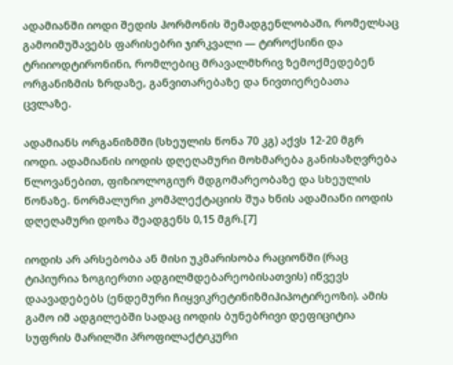ადამიანში იოდი შედის ჰორმონის შემადგენლობაში, რომელსაც გამოიმუშავებს ფარისებრი ჯირკვალი — ტიროქსინი და ტრიიოდტირონინი, რომლებიც მრავალმხრივ ზემოქმედებენ ორგანიზმის ზრდაზე, განვითარებაზე და ნივთიერებათა ცვლაზე.

ადამიანს ორგანიზმში (სხეულის წონა 70 კგ) აქვს 12-20 მგრ იოდი. ადამიანის იოდის დღეღამური მოხმარება განისაზღვრება წლოვანებით, ფიზიოლოგიურ მდგომარეობაზე და სხეულის წონაზე. ნორმალური კომპლექტაციის შუა ხნის ადამიანი იოდის დღეღამური დოზა შეადგენს 0,15 მგრ.[7]

იოდის არ არსებობა ან მისი უკმარისობა რაციონში (რაც ტიპიურია ზოგიერთი ადგილმდებარეობისათვის) იწვევს დაავადებებს (ენდემური ჩიყვიკრეტინიზმიჰიპოტირეოზი). ამის გამო იმ ადგილებში სადაც იოდის ბუნებრივი დეფიციტია სუფრის მარილში პროფილაქტიკური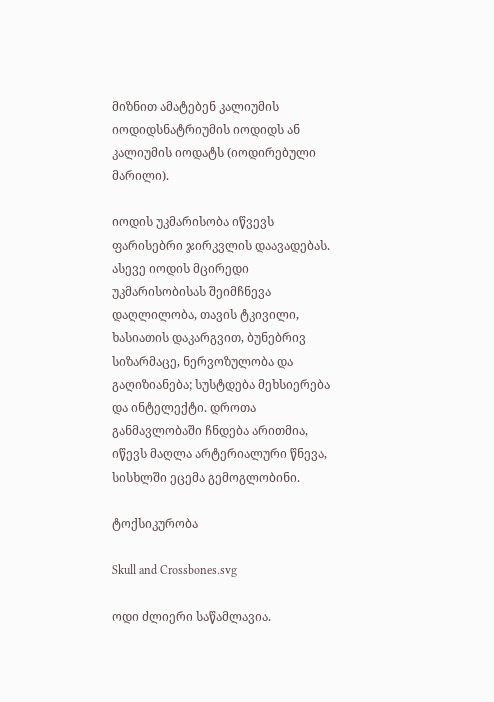მიზნით ამატებენ კალიუმის იოდიდსნატრიუმის იოდიდს ან კალიუმის იოდატს (იოდირებული მარილი).

იოდის უკმარისობა იწვევს ფარისებრი ჯირკვლის დაავადებას. ასევე იოდის მცირედი უკმარისობისას შეიმჩნევა დაღლილობა, თავის ტკივილი, ხასიათის დაკარგვით, ბუნებრივ სიზარმაცე, ნერვოზულობა და გაღიზიანება; სუსტდება მეხსიერება და ინტელექტი. დროთა განმავლობაში ჩნდება არითმია, იწევს მაღლა არტერიალური წნევა, სისხლში ეცემა გემოგლობინი.

ტოქსიკურობა

Skull and Crossbones.svg

ოდი ძლიერი საწამლავია.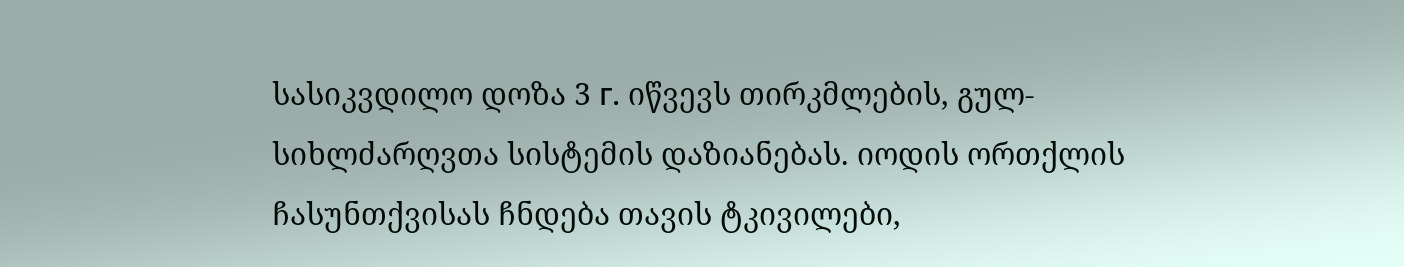სასიკვდილო დოზა 3 г. იწვევს თირკმლების, გულ-სიხლძარღვთა სისტემის დაზიანებას. იოდის ორთქლის ჩასუნთქვისას ჩნდება თავის ტკივილები,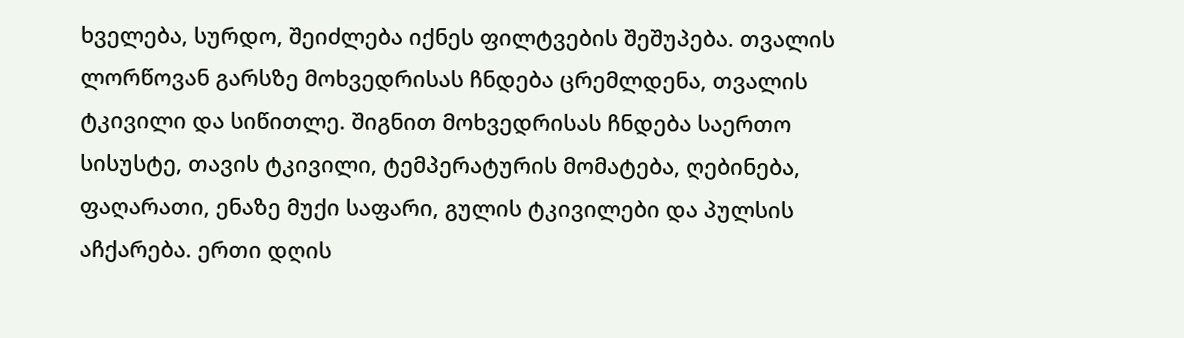ხველება, სურდო, შეიძლება იქნეს ფილტვების შეშუპება. თვალის ლორწოვან გარსზე მოხვედრისას ჩნდება ცრემლდენა, თვალის ტკივილი და სიწითლე. შიგნით მოხვედრისას ჩნდება საერთო სისუსტე, თავის ტკივილი, ტემპერატურის მომატება, ღებინება, ფაღარათი, ენაზე მუქი საფარი, გულის ტკივილები და პულსის აჩქარება. ერთი დღის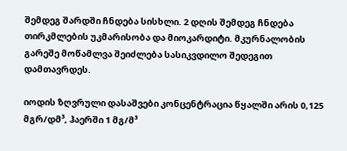შემდეგ შარდში ჩნდება სისხლი. 2 დღის შემდეგ ჩნდება თირკმლების უკმარისობა და მიოკარდიტი. მკურნალობის გარეშე მოწამლვა შეიძლება სასიკვდილო შედეგით დამთავრდეს.

იოდის ზღვრული დასაშვები კონცენტრაცია წყალში არის 0,125 მგრ/დმ³, ჰაერში 1 მგ/მ³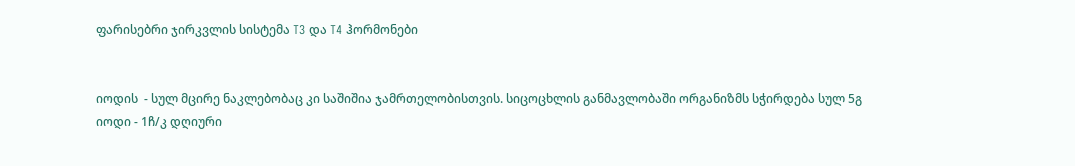ფარისებრი ჯირკვლის სისტემა T3 და T4 ჰორმონები


იოდის  - სულ მცირე ნაკლებობაც კი საშიშია ჯამრთელობისთვის. სიცოცხლის განმავლობაში ორგანიზმს სჭირდება სულ 5გ იოდი - 1ჩ/კ დღიური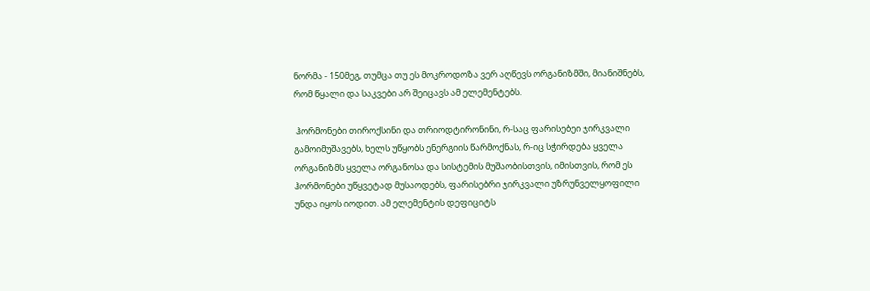ნორმა - 150მეგ, თუმცა თუ ეს მოკროდოზა ვერ აღწევს ორგანიზმში, მიანიშნებს, რომ წყალი და საკვები არ შეიცავს ამ ელემენტებს.

 ჰორმონები თიროქსინი და თრიოდტირონინი, რ-საც ფარისებეი ჯირკვალი გამოიმუშავებს, ხელს უწყობს ენერგიის წარმოქნას, რ-იც სჭირდება ყველა ორგანიზმს ყველა ორგანოსა და სისტემის მუშაობისთვის, იმისთვის, რომ ეს ჰორმონები უწყვეტად მუსაოდებს, ფარისებრი ჯირკვალი უზრუნველყოფილი უნდა იყოს იოდით. ამ ელემენტის დეფიციტს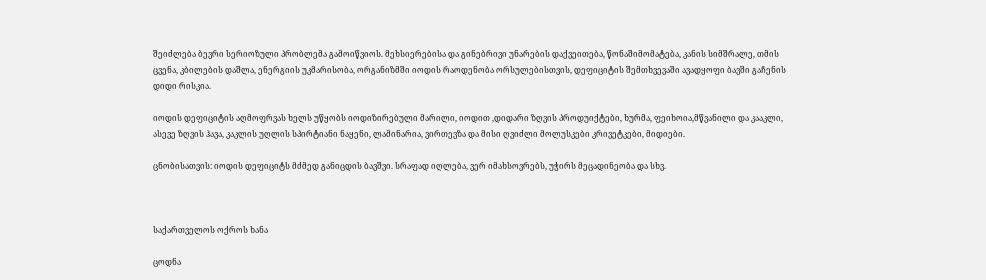შეიძლება ბევრი სერიოზული პრობლემა გამოიწვიოს. მეხსიერებისა და გინებრივი უნარების დაქვეითება, წონაშიმომატება, კანის სიმშრალე, თმის ცვენა, კბილების დაშლა, ენერგიის უკმარისობა, ორგანიზმში იოდის რაოდენობა ორსულებისთვის, დეფიციტის შემთხვევაში ავადყოფი ბავში გაჩენის დიდი რისკია.

იოდის დეფიციტის აღმოფრვას ხელს უწყობს იოდიზირებული მარილი, იოდით ,დიდარი ზღვის პროდუიქტები, ხურმა, ფეიხოია,მწვანილი და კააკლი, ასევე ზღვის ჰავა, კაკლის უღლის სპირტიანი ნაყენი, ლამინარია, ვირთევზა და მისი ღვიძლი მოლუსკები კრივეტკები, მიდიები.

ცნობისათვის: იოდის დეფიციტს მძმედ განიცდის ბავშვი. სრაფად იღლება, ვერ იმახსოვრებს, უჭირს მეცადინეობა და სხვ.



საქართველოს ოქროს ხანა

ცოდნა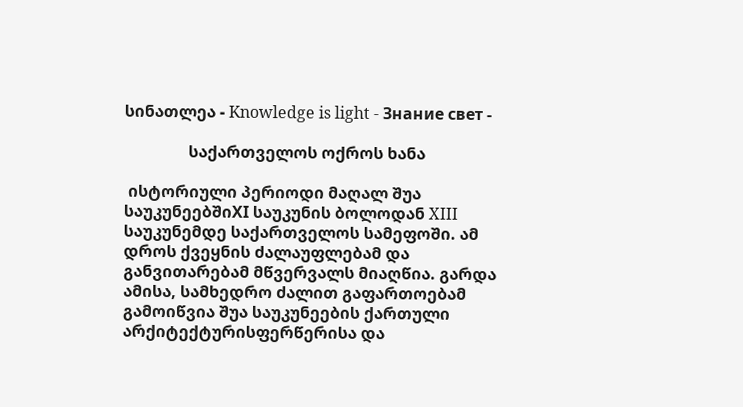სინათლეა - Knowledge is light - Знание свет -

                საქართველოს ოქროს ხანა

 ისტორიული პერიოდი მაღალ შუა საუკუნეებშიXI საუკუნის ბოლოდან XIII საუკუნემდე საქართველოს სამეფოში. ამ დროს ქვეყნის ძალაუფლებამ და განვითარებამ მწვერვალს მიაღწია. გარდა ამისა, სამხედრო ძალით გაფართოებამ გამოიწვია შუა საუკუნეების ქართული არქიტექტურისფერწერისა და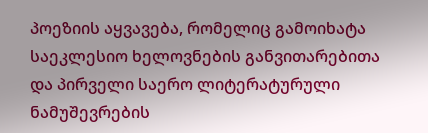პოეზიის აყვავება, რომელიც გამოიხატა საეკლესიო ხელოვნების განვითარებითა და პირველი საერო ლიტერატურული ნამუშევრების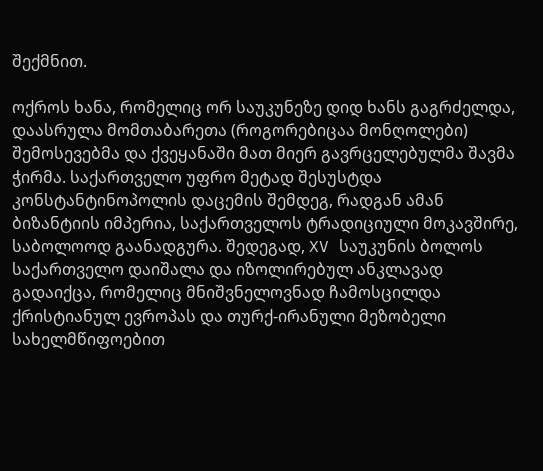შექმნით.

ოქროს ხანა, რომელიც ორ საუკუნეზე დიდ ხანს გაგრძელდა, დაასრულა მომთაბარეთა (როგორებიცაა მონღოლები) შემოსევებმა და ქვეყანაში მათ მიერ გავრცელებულმა შავმა ჭირმა. საქართველო უფრო მეტად შესუსტდა კონსტანტინოპოლის დაცემის შემდეგ, რადგან ამან ბიზანტიის იმპერია, საქართველოს ტრადიციული მოკავშირე, საბოლოოდ გაანადგურა. შედეგად, XV საუკუნის ბოლოს საქართველო დაიშალა და იზოლირებულ ანკლავად გადაიქცა, რომელიც მნიშვნელოვნად ჩამოსცილდა ქრისტიანულ ევროპას და თურქ-ირანული მეზობელი სახელმწიფოებით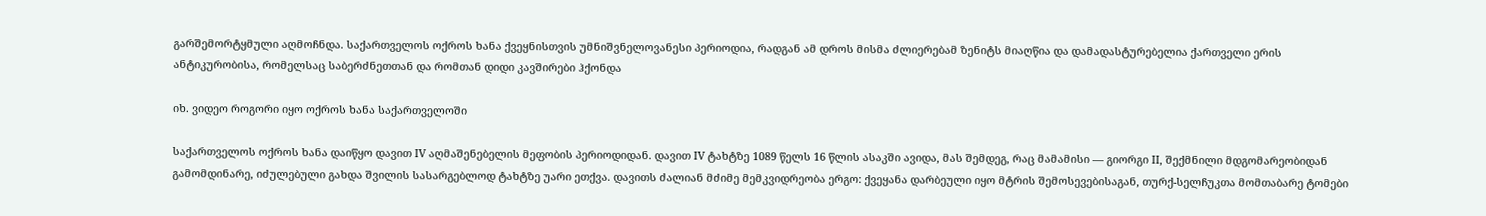გარშემორტყმული აღმოჩნდა. საქართველოს ოქროს ხანა ქვეყნისთვის უმნიშვნელოვანესი პერიოდია, რადგან ამ დროს მისმა ძლიერებამ ზენიტს მიაღწია და დამადასტურებელია ქართველი ერის ანტიკურობისა, რომელსაც საბერძნეთთან და რომთან დიდი კავშირები ჰქონდა

იხ. ვიდეო როგორი იყო ოქროს ხანა საქართველოში

საქართველოს ოქროს ხანა დაიწყო დავით IV აღმაშენებელის მეფობის პერიოდიდან. დავით IV ტახტზე 1089 წელს 16 წლის ასაკში ავიდა, მას შემდეგ, რაც მამამისი — გიორგი II, შექმნილი მდგომარეობიდან გამომდინარე, იძულებული გახდა შვილის სასარგებლოდ ტახტზე უარი ეთქვა. დავითს ძალიან მძიმე მემკვიდრეობა ერგო: ქვეყანა დარბეული იყო მტრის შემოსევებისაგან, თურქ-სელჩუკთა მომთაბარე ტომები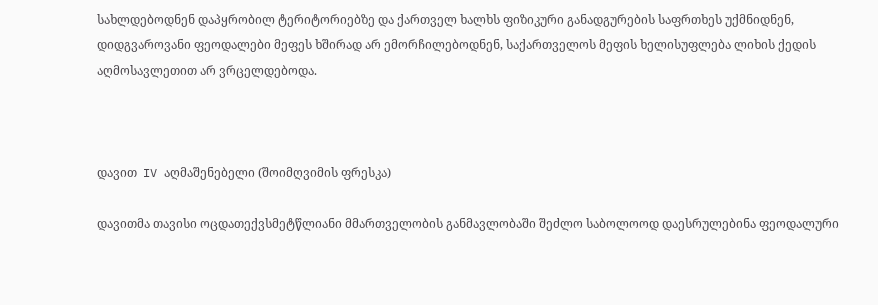სახლდებოდნენ დაპყრობილ ტერიტორიებზე და ქართველ ხალხს ფიზიკური განადგურების საფრთხეს უქმნიდნენ, დიდგვაროვანი ფეოდალები მეფეს ხშირად არ ემორჩილებოდნენ, საქართველოს მეფის ხელისუფლება ლიხის ქედის აღმოსავლეთით არ ვრცელდებოდა.



დავით  IV აღმაშენებელი (შოიმღვიმის ფრესკა)

დავითმა თავისი ოცდათექვსმეტწლიანი მმართველობის განმავლობაში შეძლო საბოლოოდ დაესრულებინა ფეოდალური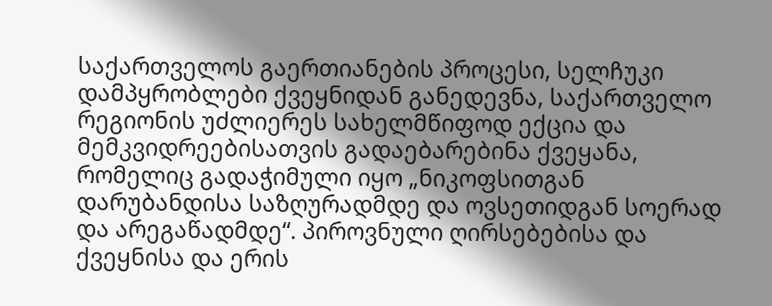საქართველოს გაერთიანების პროცესი, სელჩუკი დამპყრობლები ქვეყნიდან განედევნა, საქართველო რეგიონის უძლიერეს სახელმწიფოდ ექცია და მემკვიდრეებისათვის გადაებარებინა ქვეყანა, რომელიც გადაჭიმული იყო „ნიკოფსითგან დარუბანდისა საზღურადმდე და ოვსეთიდგან სოერად და არეგაწადმდე“. პიროვნული ღირსებებისა და ქვეყნისა და ერის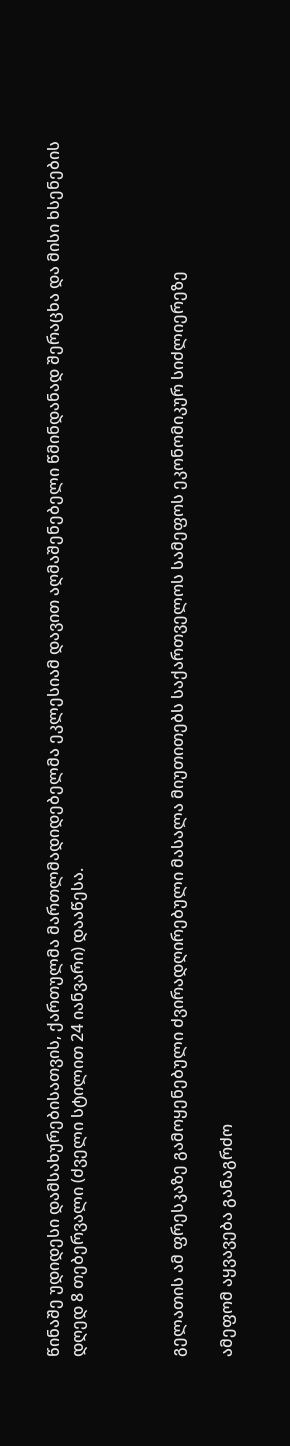წინაშე უდიდესი დამსახურებისათვის, ქართულმა მართლმადიდებელმა ეკლესიამ დავით აღმაშენებელი წმინდანად შერაცხა და მისი ხსენების დღედ 8 თებერვალი (ძველი სტილით 24 იანვარი) დააწესა.



გელათის ამ ფრესკაზე გამოყენებული ძვირადღირებული მასალა მიუთითებს საქართველოს სამეფოს ეკონომიკურ სიძლიერეზე

ამეფომ აყვავება განაგრძო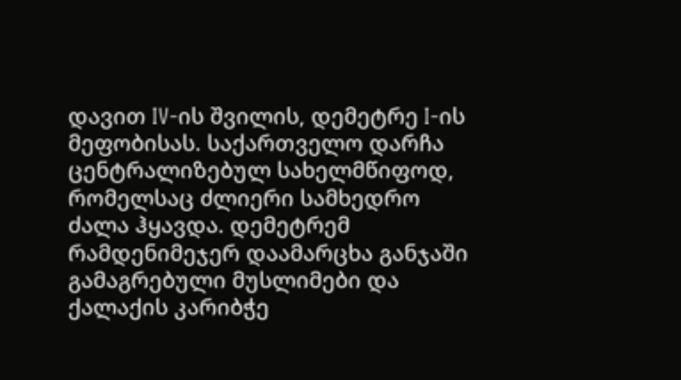დავით IV-ის შვილის, დემეტრე I-ის მეფობისას. საქართველო დარჩა ცენტრალიზებულ სახელმწიფოდ, რომელსაც ძლიერი სამხედრო ძალა ჰყავდა. დემეტრემ რამდენიმეჯერ დაამარცხა განჯაში გამაგრებული მუსლიმები და ქალაქის კარიბჭე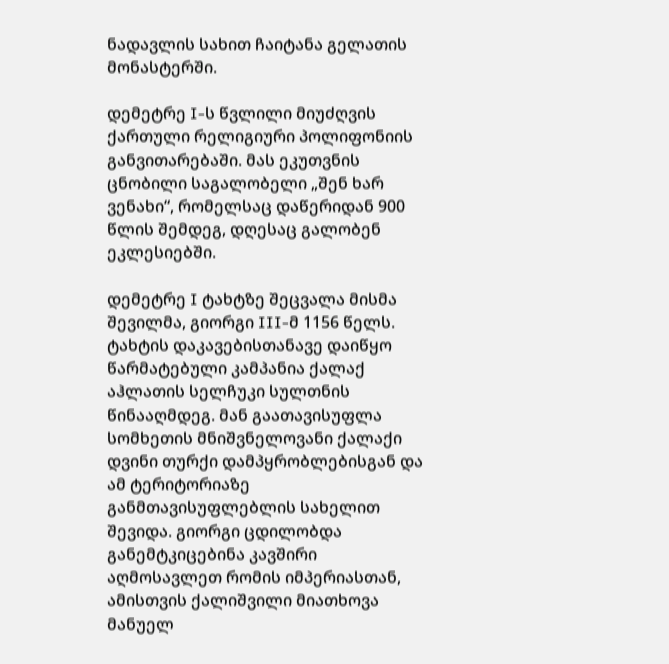ნადავლის სახით ჩაიტანა გელათის მონასტერში.

დემეტრე I-ს წვლილი მიუძღვის ქართული რელიგიური პოლიფონიის განვითარებაში. მას ეკუთვნის ცნობილი საგალობელი „შენ ხარ ვენახი“, რომელსაც დაწერიდან 900 წლის შემდეგ, დღესაც გალობენ ეკლესიებში.

დემეტრე I ტახტზე შეცვალა მისმა შევილმა, გიორგი III-მ 1156 წელს. ტახტის დაკავებისთანავე დაიწყო წარმატებული კამპანია ქალაქ აჰლათის სელჩუკი სულთნის წინააღმდეგ. მან გაათავისუფლა სომხეთის მნიშვნელოვანი ქალაქი დვინი თურქი დამპყრობლებისგან და ამ ტერიტორიაზე განმთავისუფლებლის სახელით შევიდა. გიორგი ცდილობდა განემტკიცებინა კავშირი აღმოსავლეთ რომის იმპერიასთან, ამისთვის ქალიშვილი მიათხოვა მანუელ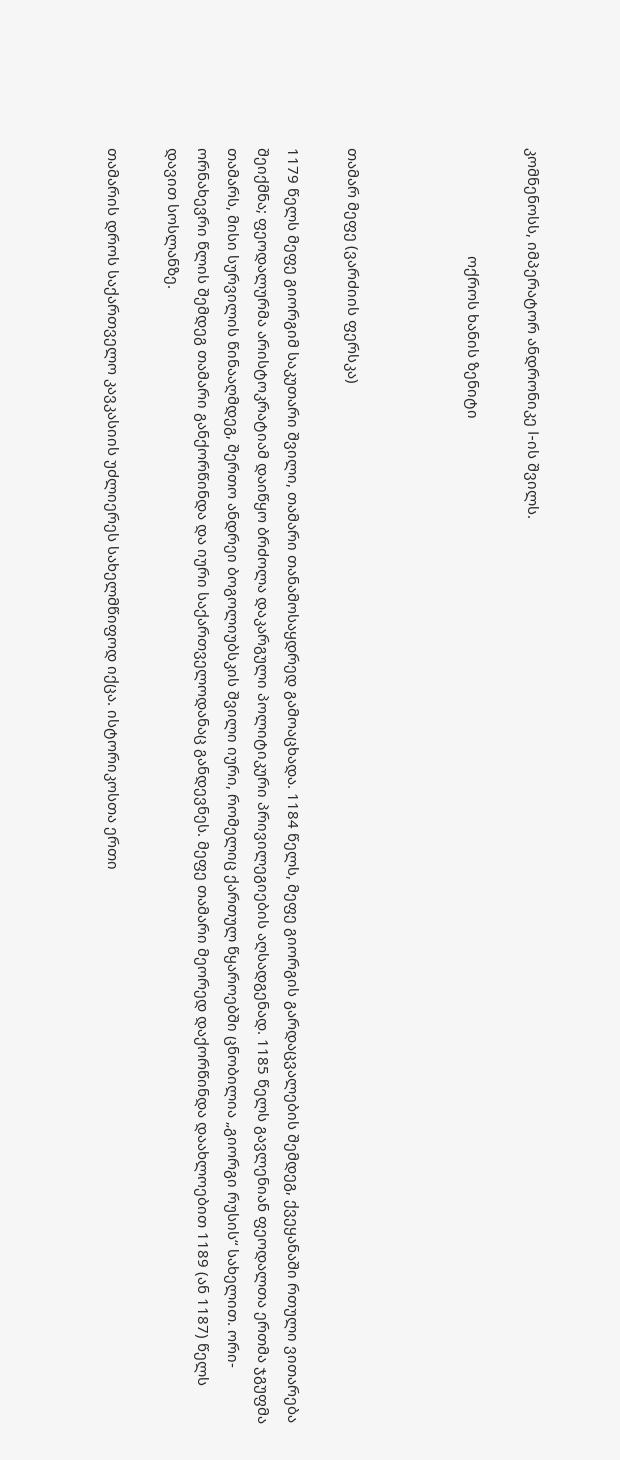კომნენოსს, იმპერატორ ანდრონიკე I-ის შვილს.

                           ოქროს ხანის ზენიტი



თამარ მეფე (ვარძიის ფერსკა)

1179 წელს მეფე გიორგიმ საკუთარი შვილი, თამარი თანამოსაყდრედ გამოაცხადა. 1184 წელს, მეფე გიორგის გარდაცვალების შემდეგ, ქვეყანაში რთული ვითარება შეიქმნა; ფეოდალურმა არისტოკრატიამ დაიწყო ბრძოლა დაკარგული პოლიტიკური პრივილეგიების აღსადგენად. 1185 წელს გავლენიან ფეოდალთა ერთმა ჯგუფმა თამარს, მისი სურვილის წინააღმდეგ, შერთო ანდრეი ბოგოლიუბსკის შვილი იური, რომელიც ქართულ წყაროებში ცნობილია „გიორგი რუსის“ სახელით. ორი-ორნახევრი წლის შემდეგ თამარი განქორწინდა და იური საქართველოდანაც განდევნეს. მეფე თამარი მეორედ დაქორწინდა დაახლოებით 1189 (ან 1187) წელს დავით სოსლანზე.

თამარის დროს საქართველო კავკასიის უძლიერეს სახელმწიფოდ იქცა. ისტორიკოსთა ერთი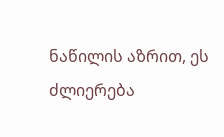ნაწილის აზრით, ეს ძლიერება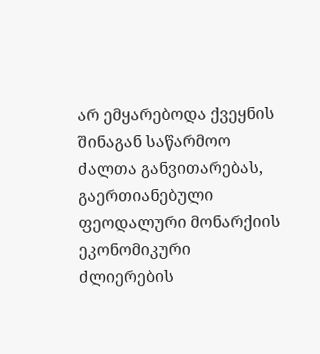არ ემყარებოდა ქვეყნის შინაგან საწარმოო ძალთა განვითარებას, გაერთიანებული ფეოდალური მონარქიის ეკონომიკური ძლიერების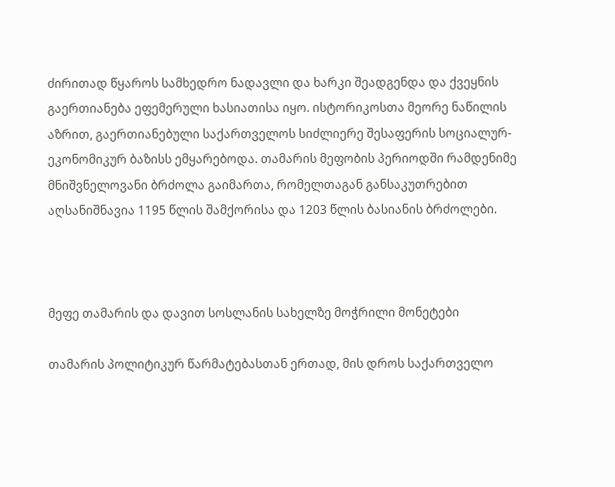ძირითად წყაროს სამხედრო ნადავლი და ხარკი შეადგენდა და ქვეყნის გაერთიანება ეფემერული ხასიათისა იყო. ისტორიკოსთა მეორე ნაწილის აზრით, გაერთიანებული საქართველოს სიძლიერე შესაფერის სოციალურ-ეკონომიკურ ბაზისს ემყარებოდა. თამარის მეფობის პერიოდში რამდენიმე მნიშვნელოვანი ბრძოლა გაიმართა, რომელთაგან განსაკუთრებით აღსანიშნავია 1195 წლის შამქორისა და 1203 წლის ბასიანის ბრძოლები.



მეფე თამარის და დავით სოსლანის სახელზე მოჭრილი მონეტები

თამარის პოლიტიკურ წარმატებასთან ერთად, მის დროს საქართველო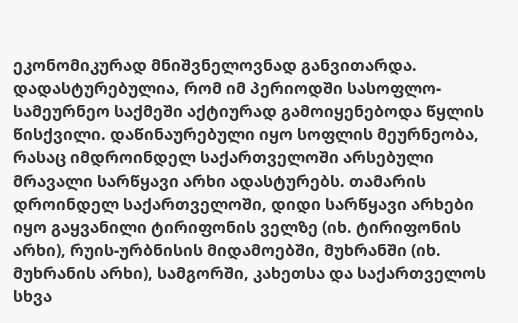ეკონომიკურად მნიშვნელოვნად განვითარდა. დადასტურებულია, რომ იმ პერიოდში სასოფლო-სამეურნეო საქმეში აქტიურად გამოიყენებოდა წყლის წისქვილი. დაწინაურებული იყო სოფლის მეურნეობა, რასაც იმდროინდელ საქართველოში არსებული მრავალი სარწყავი არხი ადასტურებს. თამარის დროინდელ საქართველოში, დიდი სარწყავი არხები იყო გაყვანილი ტირიფონის ველზე (იხ. ტირიფონის არხი), რუის-ურბნისის მიდამოებში, მუხრანში (იხ. მუხრანის არხი), სამგორში, კახეთსა და საქართველოს სხვა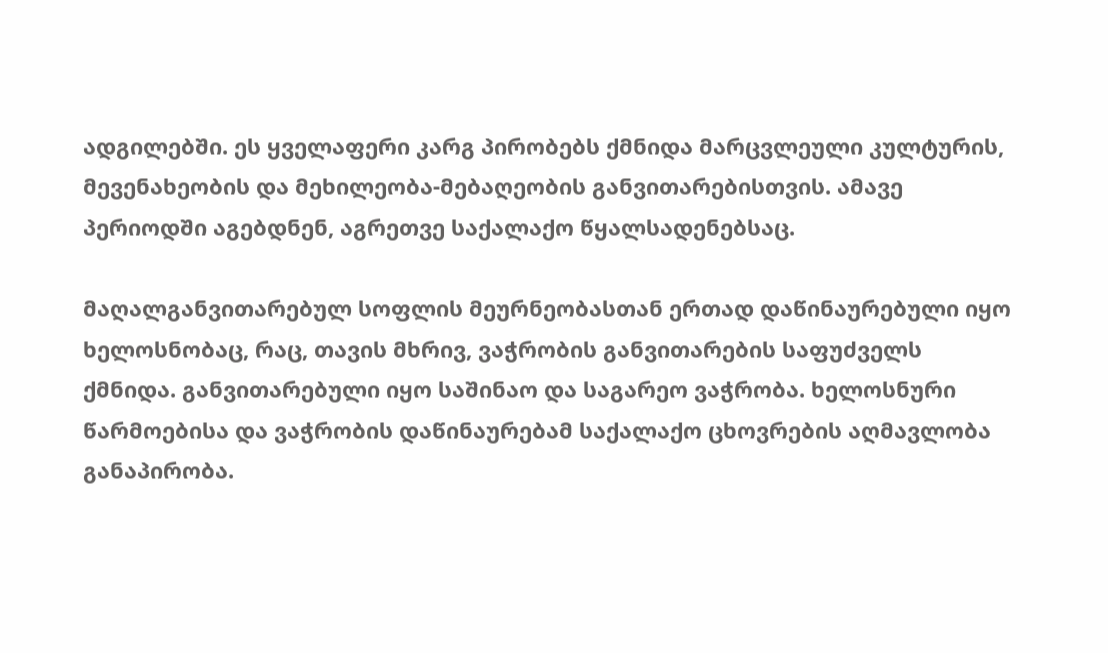ადგილებში. ეს ყველაფერი კარგ პირობებს ქმნიდა მარცვლეული კულტურის, მევენახეობის და მეხილეობა-მებაღეობის განვითარებისთვის. ამავე პერიოდში აგებდნენ, აგრეთვე საქალაქო წყალსადენებსაც.

მაღალგანვითარებულ სოფლის მეურნეობასთან ერთად დაწინაურებული იყო ხელოსნობაც, რაც, თავის მხრივ, ვაჭრობის განვითარების საფუძველს ქმნიდა. განვითარებული იყო საშინაო და საგარეო ვაჭრობა. ხელოსნური წარმოებისა და ვაჭრობის დაწინაურებამ საქალაქო ცხოვრების აღმავლობა განაპირობა.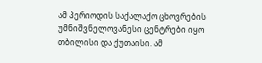ამ პერიოდის საქალაქო ცხოვრების უმნიშვნელოვანესი ცენტრები იყო თბილისი და ქუთაისი. ამ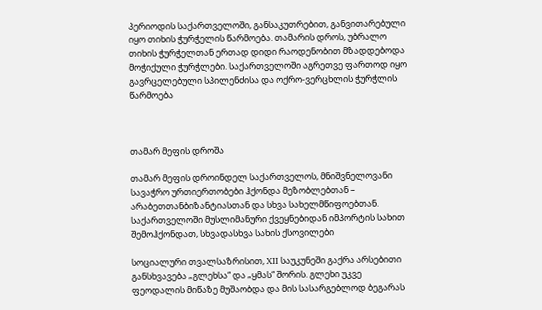პერიოდის საქართველოში, განსაკუთრებით, განვითარებული იყო თიხის ჭურჭელის წარმოება. თამარის დროს, უბრალო თიხის ჭურჭელთან ერთად დიდი რაოდენობით მზადდებოდა მოჭიქული ჭურჭლები. საქართველოში აგრეთვე ფართოდ იყო გავრცელებული სპილენძისა და ოქრო-ვერცხლის ჭურჭლის წარმოება



თამარ მეფის დროშა

თამარ მეფის დროინდელ საქართველოს, მნიშვნელოვანი სავაჭრო ურთიერთობები ჰქონდა მეზობლებთან – არაბეთთანბიზანტიასთან და სხვა სახელმწიფოებთან. საქართველოში მუსლიმანური ქვეყნებიდან იმპორტის სახით შემოჰქონდათ, სხვადასხვა სახის ქსოვილები

სოციალური თვალსაზრისით, XII საუკუნეში გაქრა არსებითი განსხვავება „გლეხსა“ და „ყმას“ შორის. გლეხი უკვე ფეოდალის მიწაზე მუშაობდა და მის სასარგებლოდ ბეგარას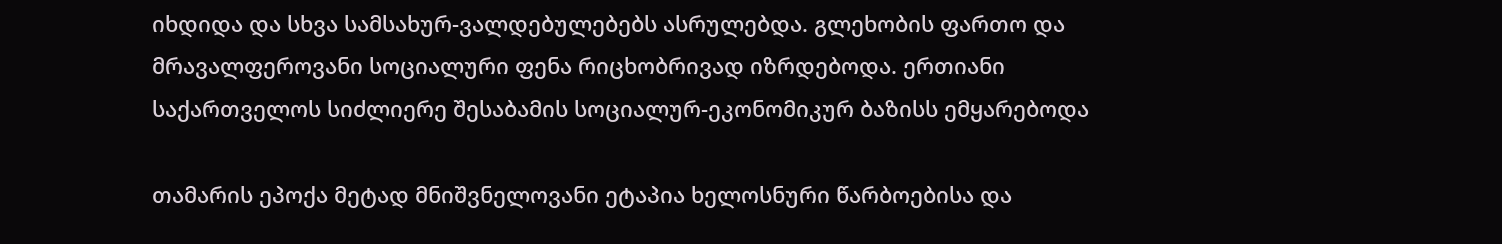იხდიდა და სხვა სამსახურ-ვალდებულებებს ასრულებდა. გლეხობის ფართო და მრავალფეროვანი სოციალური ფენა რიცხობრივად იზრდებოდა. ერთიანი საქართველოს სიძლიერე შესაბამის სოციალურ-ეკონომიკურ ბაზისს ემყარებოდა

თამარის ეპოქა მეტად მნიშვნელოვანი ეტაპია ხელოსნური წარბოებისა და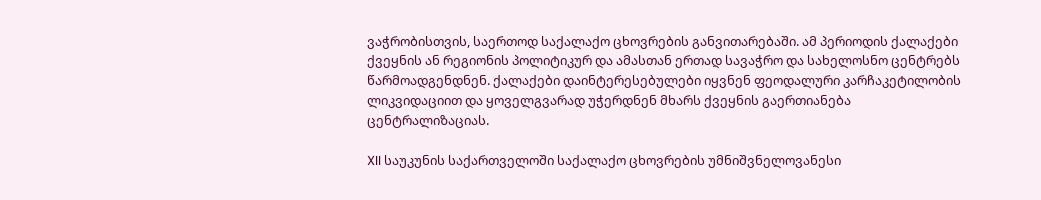ვაჭრობისთვის, საერთოდ საქალაქო ცხოვრების განვითარებაში. ამ პერიოდის ქალაქები ქვეყნის ან რეგიონის პოლიტიკურ და ამასთან ერთად სავაჭრო და სახელოსნო ცენტრებს წარმოადგენდნენ. ქალაქები დაინტერესებულები იყვნენ ფეოდალური კარჩაკეტილობის ლიკვიდაციით და ყოველგვარად უჭერდნენ მხარს ქვეყნის გაერთიანება ცენტრალიზაციას.

XII საუკუნის საქართველოში საქალაქო ცხოვრების უმნიშვნელოვანესი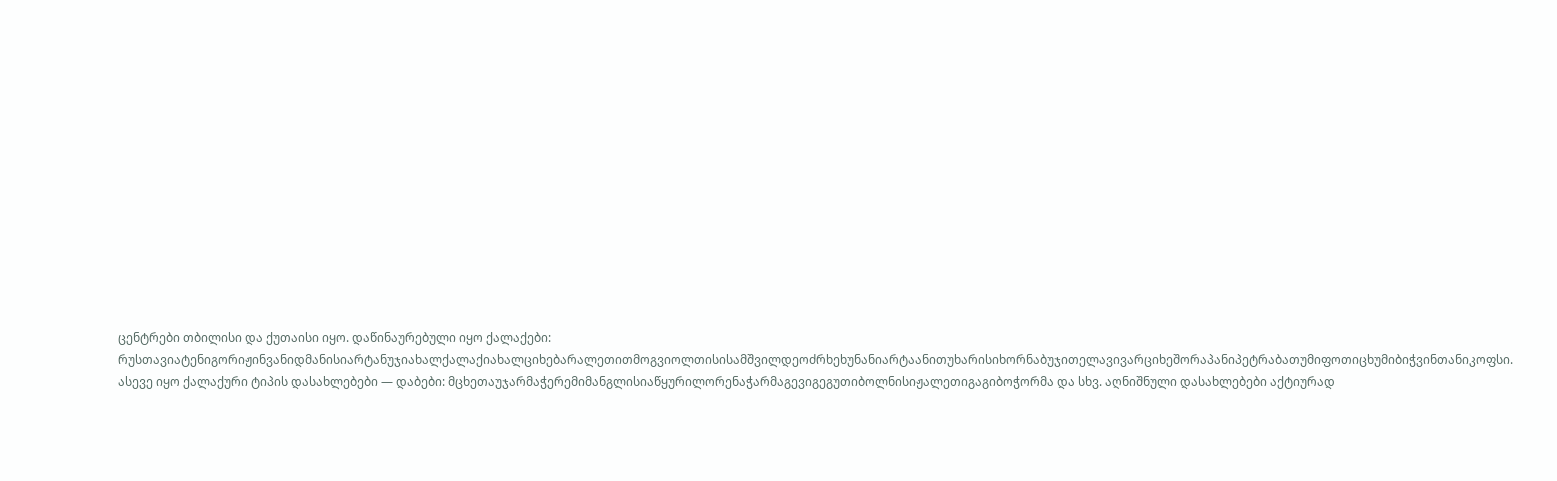ცენტრები თბილისი და ქუთაისი იყო. დაწინაურებული იყო ქალაქები: რუსთავიატენიგორიჟინვანიდმანისიარტანუჯიახალქალაქიახალციხებარალეთითმოგვიოლთისისამშვილდეოძრხეხუნანიარტაანითუხარისიხორნაბუჯითელავივარციხეშორაპანიპეტრაბათუმიფოთიცხუმიბიჭვინთანიკოფსი. ასევე იყო ქალაქური ტიპის დასახლებები — დაბები: მცხეთაუჯარმაჭერემიმანგლისიაწყურილორენაჭარმაგევიგეგუთიბოლნისიჟალეთიგაგიბოჭორმა და სხვ. აღნიშნული დასახლებები აქტიურად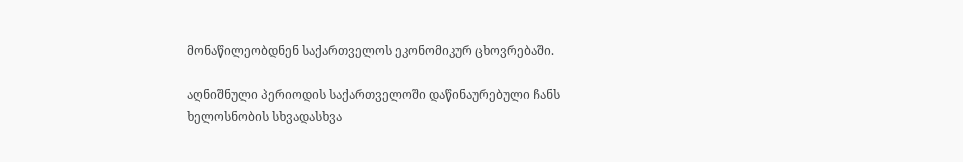მონაწილეობდნენ საქართველოს ეკონომიკურ ცხოვრებაში.

აღნიშნული პერიოდის საქართველოში დაწინაურებული ჩანს ხელოსნობის სხვადასხვა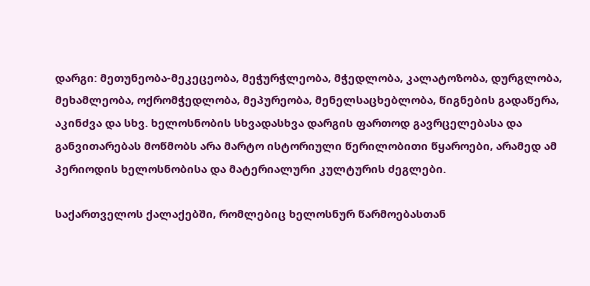დარგი: მეთუნეობა-მეკეცეობა, მეჭურჭლეობა, მჭედლობა, კალატოზობა, დურგლობა, მეხამლეობა, ოქრომჭედლობა, მეპურეობა, მენელსაცხებლობა, წიგნების გადაწერა, აკინძვა და სხვ. ხელოსნობის სხვადასხვა დარგის ფართოდ გავრცელებასა და განვითარებას მოწმობს არა მარტო ისტორიული წერილობითი წყაროები, არამედ ამ პერიოდის ხელოსნობისა და მატერიალური კულტურის ძეგლები.

საქართველოს ქალაქებში, რომლებიც ხელოსნურ წარმოებასთან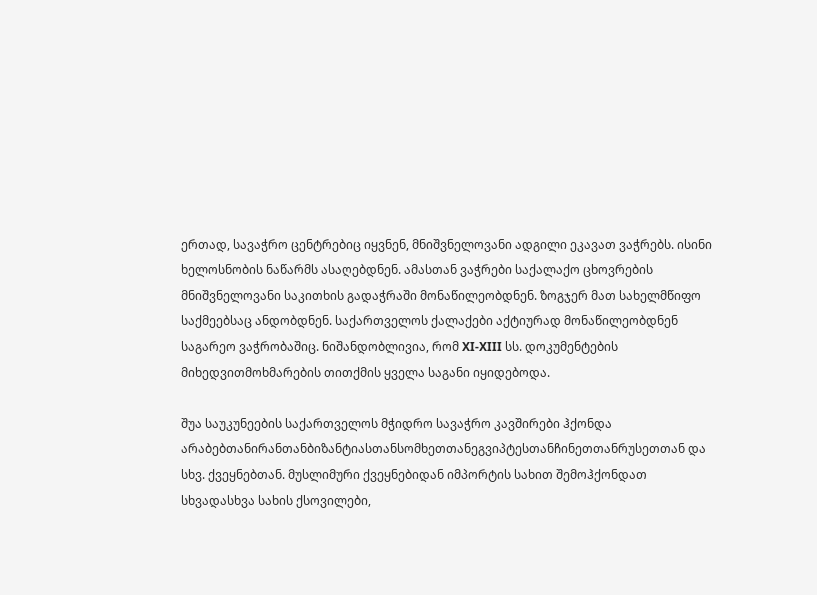ერთად, სავაჭრო ცენტრებიც იყვნენ, მნიშვნელოვანი ადგილი ეკავათ ვაჭრებს. ისინი ხელოსნობის ნაწარმს ასაღებდნენ. ამასთან ვაჭრები საქალაქო ცხოვრების მნიშვნელოვანი საკითხის გადაჭრაში მონაწილეობდნენ. ზოგჯერ მათ სახელმწიფო საქმეებსაც ანდობდნენ. საქართველოს ქალაქები აქტიურად მონაწილეობდნენ საგარეო ვაჭრობაშიც. ნიშანდობლივია, რომ XI-XIII სს. დოკუმენტების მიხედვითმოხმარების თითქმის ყველა საგანი იყიდებოდა.

შუა საუკუნეების საქართველოს მჭიდრო სავაჭრო კავშირები ჰქონდა არაბებთანირანთანბიზანტიასთანსომხეთთანეგვიპტესთანჩინეთთანრუსეთთან და სხვ. ქვეყნებთან. მუსლიმური ქვეყნებიდან იმპორტის სახით შემოჰქონდათ სხვადასხვა სახის ქსოვილები,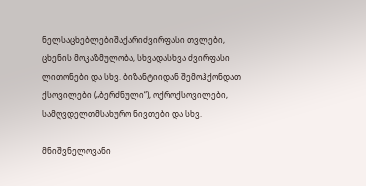ნელსაცხებლებიშაქარიძვირფასი თვლები, ცხენის მოკაზმულობა, სხვადასხვა ძვირფასი ლითონები და სხვ. ბიზანტიიდან შემოჰქონდათ ქსოვილები („ბერძნული“), ოქროქსოვილები, სამღვდელთმსახურო ნივთები და სხვ.

მნიშვნელოვანი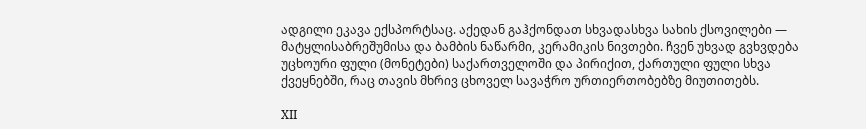ადგილი ეკავა ექსპორტსაც. აქედან გაჰქონდათ სხვადასხვა სახის ქსოვილები — მატყლისაბრეშუმისა და ბამბის ნაწარმი, კერამიკის ნივთები. ჩვენ უხვად გვხვდება უცხოური ფული (მონეტები) საქართველოში და პირიქით, ქართული ფული სხვა ქვეყნებში, რაც თავის მხრივ ცხოველ სავაჭრო ურთიერთობებზე მიუთითებს.

XII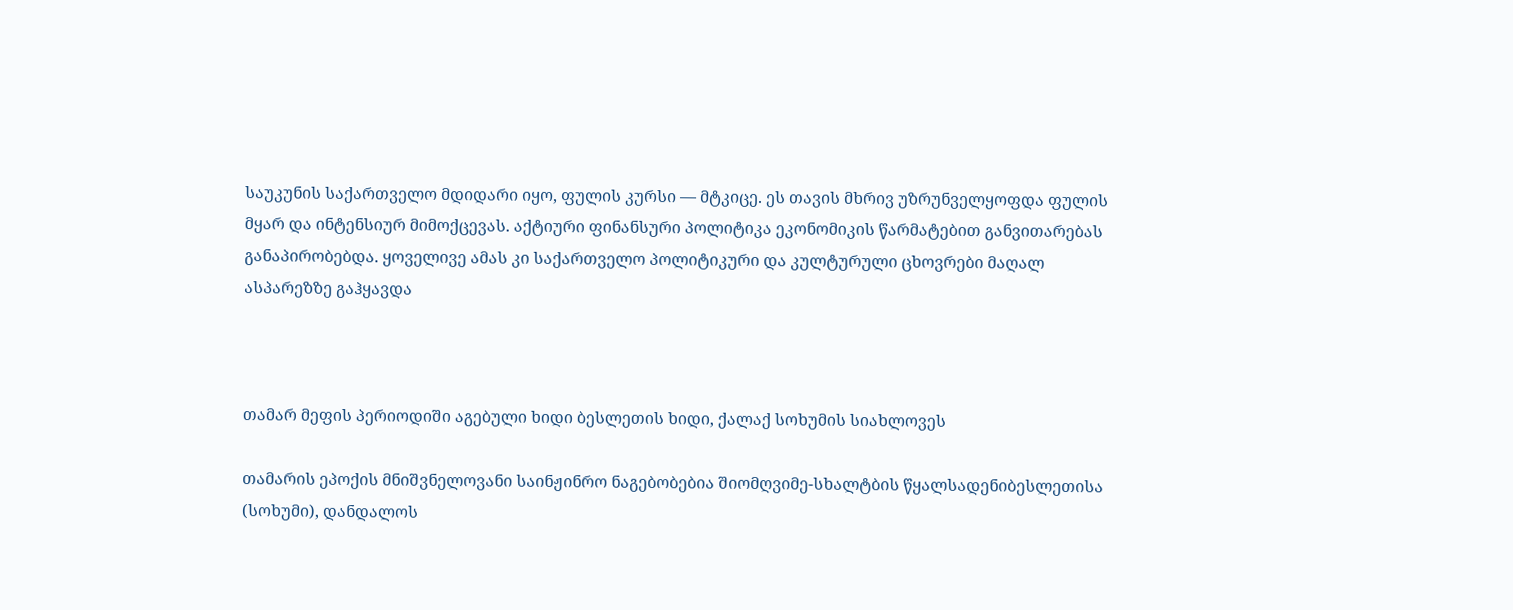საუკუნის საქართველო მდიდარი იყო, ფულის კურსი — მტკიცე. ეს თავის მხრივ უზრუნველყოფდა ფულის მყარ და ინტენსიურ მიმოქცევას. აქტიური ფინანსური პოლიტიკა ეკონომიკის წარმატებით განვითარებას განაპირობებდა. ყოველივე ამას კი საქართველო პოლიტიკური და კულტურული ცხოვრები მაღალ ასპარეზზე გაჰყავდა



თამარ მეფის პერიოდიში აგებული ხიდი ბესლეთის ხიდი, ქალაქ სოხუმის სიახლოვეს

თამარის ეპოქის მნიშვნელოვანი საინჟინრო ნაგებობებია შიომღვიმე-სხალტბის წყალსადენიბესლეთისა (სოხუმი), დანდალოს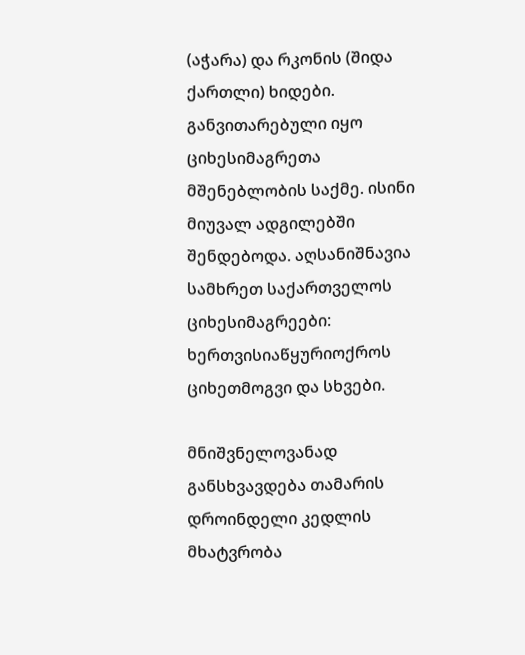(აჭარა) და რკონის (შიდა ქართლი) ხიდები. განვითარებული იყო ციხესიმაგრეთა მშენებლობის საქმე. ისინი მიუვალ ადგილებში შენდებოდა. აღსანიშნავია სამხრეთ საქართველოს ციხესიმაგრეები: ხერთვისიაწყურიოქროს ციხეთმოგვი და სხვები.

მნიშვნელოვანად განსხვავდება თამარის დროინდელი კედლის მხატვრობა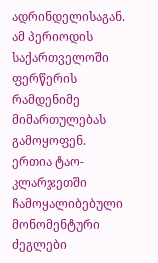ადრინდელისაგან. ამ პერიოდის საქართველოში ფერწერის რამდენიმე მიმართულებას გამოყოფენ. ერთია ტაო-კლარჯეთში ჩამოყალიბებული მონომენტური ძეგლები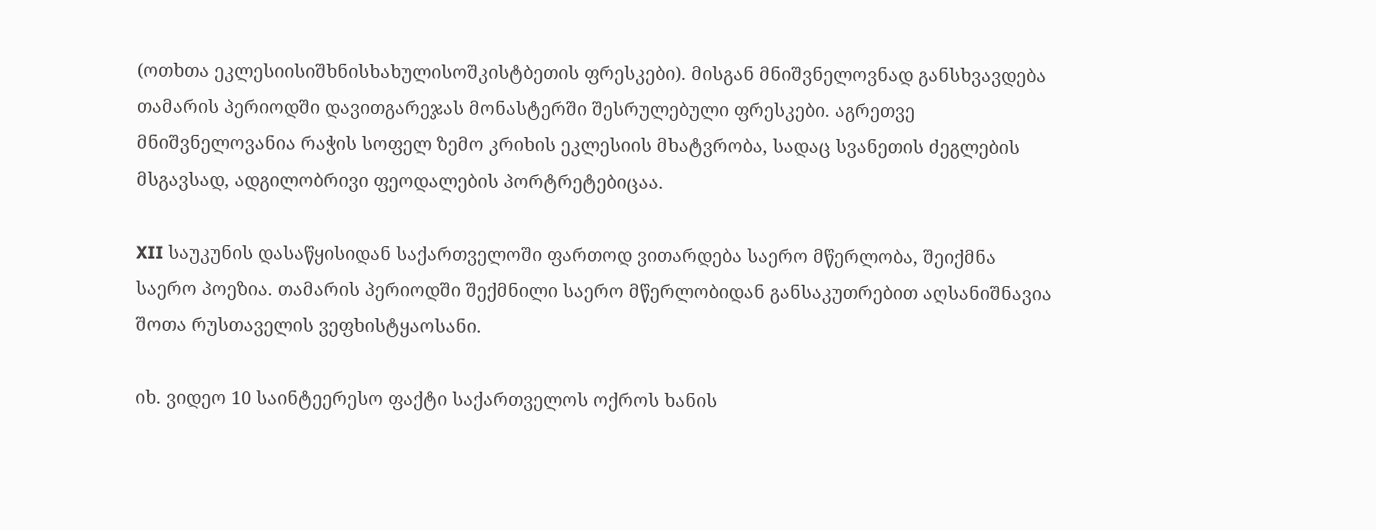(ოთხთა ეკლესიისიშხნისხახულისოშკისტბეთის ფრესკები). მისგან მნიშვნელოვნად განსხვავდება თამარის პერიოდში დავითგარეჯას მონასტერში შესრულებული ფრესკები. აგრეთვე მნიშვნელოვანია რაჭის სოფელ ზემო კრიხის ეკლესიის მხატვრობა, სადაც სვანეთის ძეგლების მსგავსად, ადგილობრივი ფეოდალების პორტრეტებიცაა.

XII საუკუნის დასაწყისიდან საქართველოში ფართოდ ვითარდება საერო მწერლობა, შეიქმნა საერო პოეზია. თამარის პერიოდში შექმნილი საერო მწერლობიდან განსაკუთრებით აღსანიშნავია შოთა რუსთაველის ვეფხისტყაოსანი.

იხ. ვიდეო 10 საინტეერესო ფაქტი საქართველოს ოქროს ხანის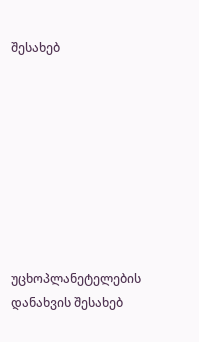შესახებ









უცხოპლანეტელების დანახვის შესახებ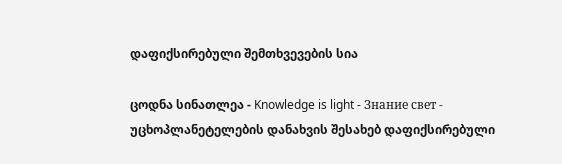დაფიქსირებული შემთხვევების სია

ცოდნა სინათლეა - Knowledge is light - Знание свет -     უცხოპლანეტელების დანახვის შესახებ დაფიქსირებული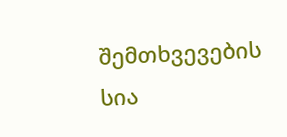შემთხვევების სია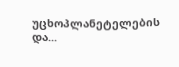უცხოპლანეტელების და...